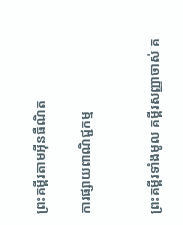ព្រះគម្ពីរតាមអ៊ីនធឺណិត

ការផ្សាយពាណិជ្ជកម្ម


ព្រះគម្ពីរទាំងមូល គម្ពីរសញ្ញាចាស់ គ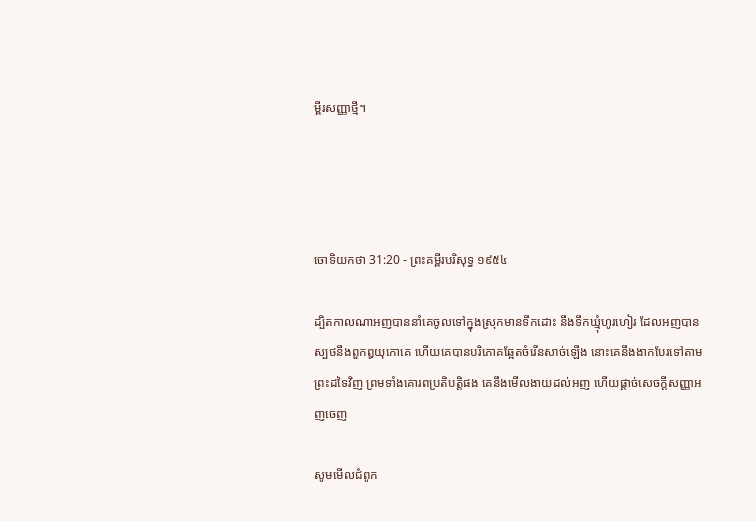ម្ពីរសញ្ញាថ្មី។




ចោទិយ‌កថា 31:20 - ព្រះគម្ពីរបរិសុទ្ធ ១៩៥៤

ដ្បិតកាលណាអញបាននាំគេចូលទៅក្នុងស្រុកមានទឹកដោះ នឹងទឹកឃ្មុំហូរ‌ហៀរ ដែលអញបានស្បថនឹងពួកឰយុកោគេ ហើយគេបានបរិភោគឆ្អែតចំរើនសាច់ឡើង នោះគេនឹងងាកបែរទៅតាមព្រះដទៃវិញ ព្រមទាំងគោរពប្រតិ‌បត្តិផង គេនឹងមើល‌ងាយដល់អញ ហើយផ្តាច់សេចក្ដីសញ្ញាអញចេញ

សូមមើលជំពូក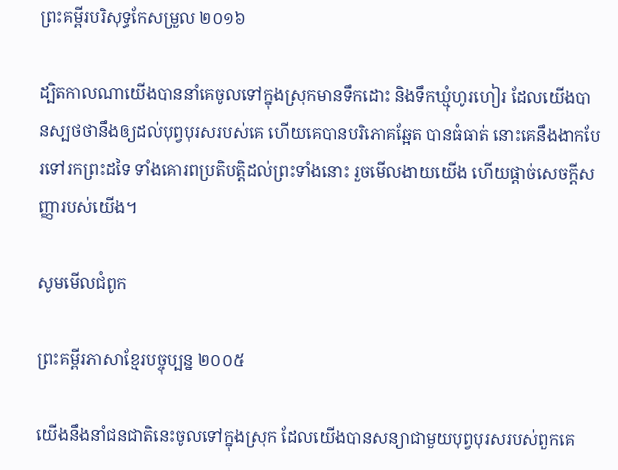ព្រះគម្ពីរបរិសុទ្ធកែសម្រួល ២០១៦

ដ្បិតកាលណាយើងបាននាំគេចូលទៅក្នុងស្រុកមានទឹកដោះ និងទឹកឃ្មុំហូរ‌ហៀរ ដែលយើងបានស្បថថានឹងឲ្យដល់បុព្វបុរសរបស់គេ ហើយគេបានបរិ‌ភោគឆ្អែត បានធំធាត់ នោះគេនឹងងាកបែរទៅរកព្រះដទៃ ទាំងគោរពប្រតិ‌បត្តិដល់ព្រះទាំងនោះ រួចមើល‌ងាយយើង ហើយផ្តាច់សេចក្ដី‌សញ្ញារបស់យើង។

សូមមើលជំពូក

ព្រះគម្ពីរភាសាខ្មែរបច្ចុប្បន្ន ២០០៥

យើងនឹងនាំជន‌ជាតិនេះចូលទៅក្នុងស្រុក ដែលយើងបានសន្យាជាមួយបុព្វបុរសរបស់ពួកគេ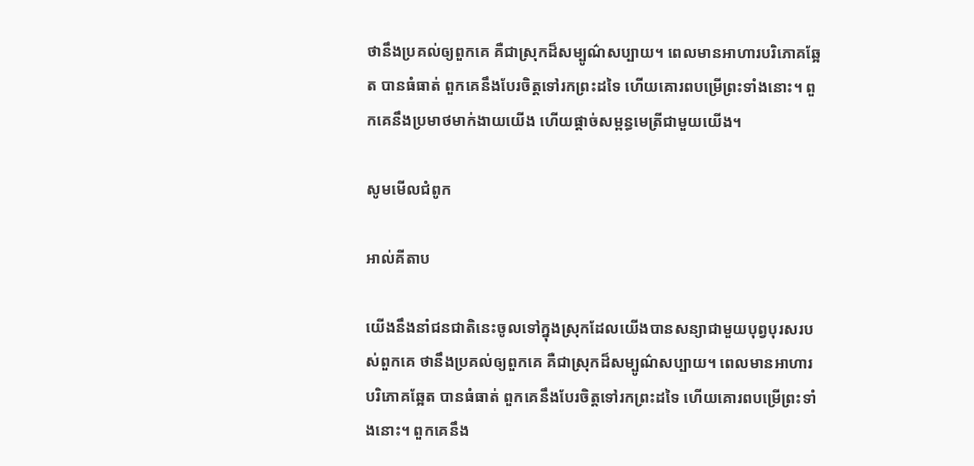ថានឹងប្រគល់ឲ្យពួកគេ គឺជាស្រុកដ៏សម្បូណ៌‌សប្បាយ។ ពេលមានអាហារបរិភោគឆ្អែត បានធំធាត់ ពួកគេនឹងបែរចិត្តទៅរកព្រះដទៃ ហើយគោរពបម្រើព្រះទាំងនោះ។ ពួកគេនឹងប្រមាថមាក់‌ងាយយើង ហើយផ្ដាច់សម្ពន្ធ‌មេត្រីជាមួយយើង។

សូមមើលជំពូក

អាល់គីតាប

យើងនឹងនាំជន‌ជាតិនេះចូលទៅក្នុងស្រុកដែលយើងបានសន្យាជាមួយបុព្វ‌បុរសរបស់ពួកគេ ថានឹងប្រគល់ឲ្យពួកគេ គឺជាស្រុកដ៏សម្បូណ៌‌សប្បាយ។ ពេលមានអាហារបរិភោគឆ្អែត បានធំធាត់ ពួកគេនឹងបែរចិត្តទៅរកព្រះដទៃ ហើយគោរពបម្រើព្រះទាំងនោះ។ ពួកគេនឹង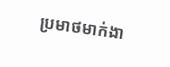ប្រមាថមាក់‌ងា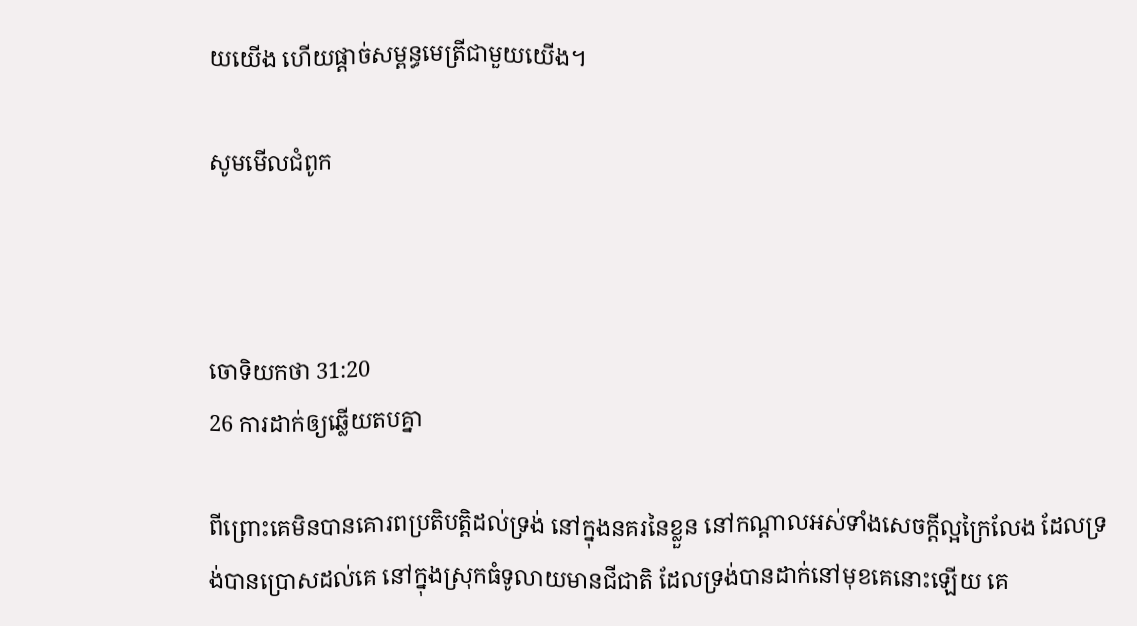យយើង ហើយផ្តាច់សម្ពន្ធ‌មេត្រីជាមួយយើង។

សូមមើលជំពូក



ចោទិយ‌កថា 31:20
26 ការដាក់ឲ្យឆ្លើយតបគ្នា

ពីព្រោះគេមិនបានគោរពប្រតិ‌បត្តិដល់ទ្រង់ នៅក្នុងនគរនៃខ្លួន នៅកណ្តាលអស់ទាំងសេចក្ដីល្អក្រៃ‌លែង ដែលទ្រង់បានប្រោសដល់គេ នៅក្នុងស្រុកធំទូលាយមានជី‌ជាតិ ដែលទ្រង់បានដាក់នៅមុខគេនោះឡើយ គេ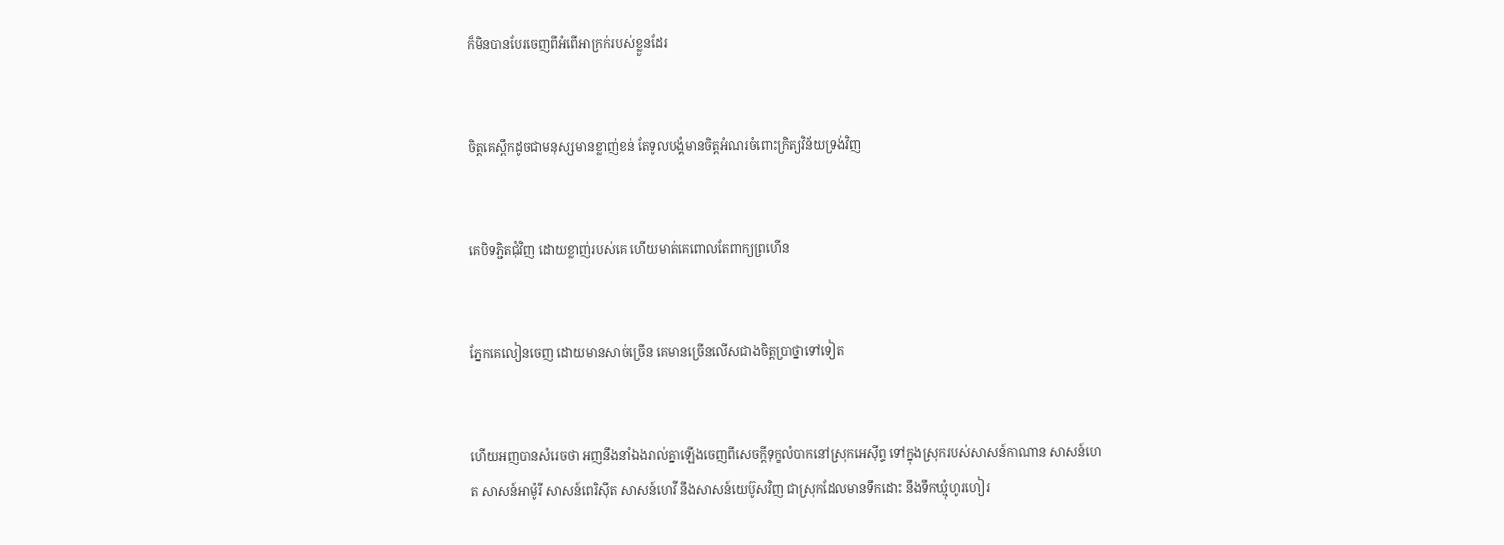ក៏មិនបានបែរចេញពីអំពើអាក្រក់របស់ខ្លួនដែរ


ចិត្តគេស្ពឹកដូចជាមនុស្សមានខ្លាញ់ខន់ តែទូលបង្គំមានចិត្តអំណរចំពោះក្រិត្យ‌វិន័យទ្រង់វិញ


គេបិទភ្ជិតជុំវិញ ដោយខ្លាញ់របស់គេ ហើយមាត់គេពោលតែពាក្យព្រហើន


ភ្នែកគេលៀនចេញ ដោយមានសាច់ច្រើន គេមានច្រើនលើសជាងចិត្តប្រាថ្នាទៅទៀត


ហើយអញបានសំរេចថា អញនឹងនាំឯងរាល់គ្នាឡើងចេញពីសេចក្ដីទុក្ខលំបាកនៅស្រុកអេស៊ីព្ទ ទៅក្នុងស្រុករបស់សាសន៍កាណាន សាសន៍ហេត សាសន៍អាម៉ូរី សាសន៍ពេរិស៊ីត សាសន៍ហេវី នឹងសាសន៍យេប៊ូសវិញ ជាស្រុកដែលមានទឹកដោះ នឹងទឹកឃ្មុំហូរ‌ហៀរ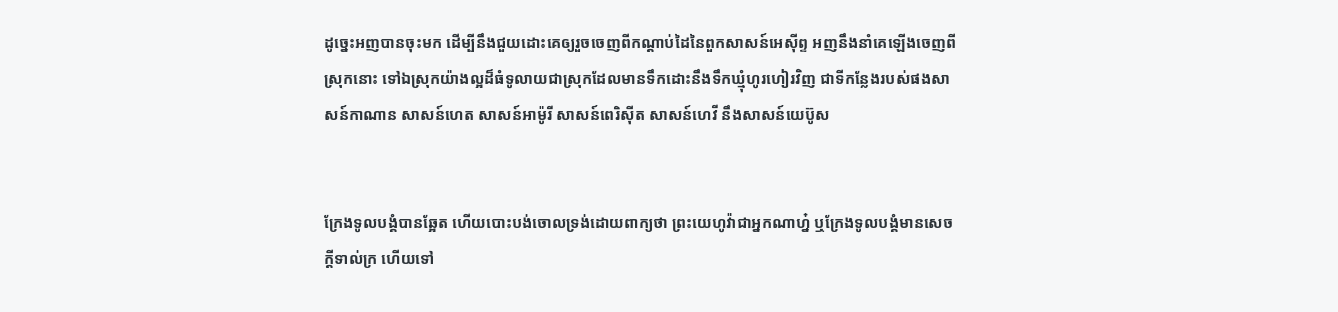ដូច្នេះអញបានចុះមក ដើម្បីនឹងជួយដោះគេឲ្យរួចចេញពីកណ្តាប់ដៃនៃពួកសាសន៍អេស៊ីព្ទ អញនឹងនាំគេឡើងចេញពីស្រុកនោះ ទៅឯស្រុកយ៉ាងល្អដ៏ធំទូលាយជាស្រុកដែលមានទឹកដោះនឹងទឹកឃ្មុំហូរ‌ហៀរវិញ ជាទីកន្លែងរបស់ផងសាសន៍កាណាន សាសន៍ហេត សាសន៍អាម៉ូរី សាសន៍ពេរិស៊ីត សាសន៍ហេវី នឹងសាសន៍យេប៊ូស


ក្រែងទូលបង្គំបានឆ្អែត ហើយបោះ‌បង់ចោលទ្រង់ដោយពាក្យថា ព្រះ‌យេហូវ៉ាជាអ្នកណាហ្ន៎ ឬក្រែងទូលបង្គំមានសេចក្ដីទាល់ក្រ ហើយទៅ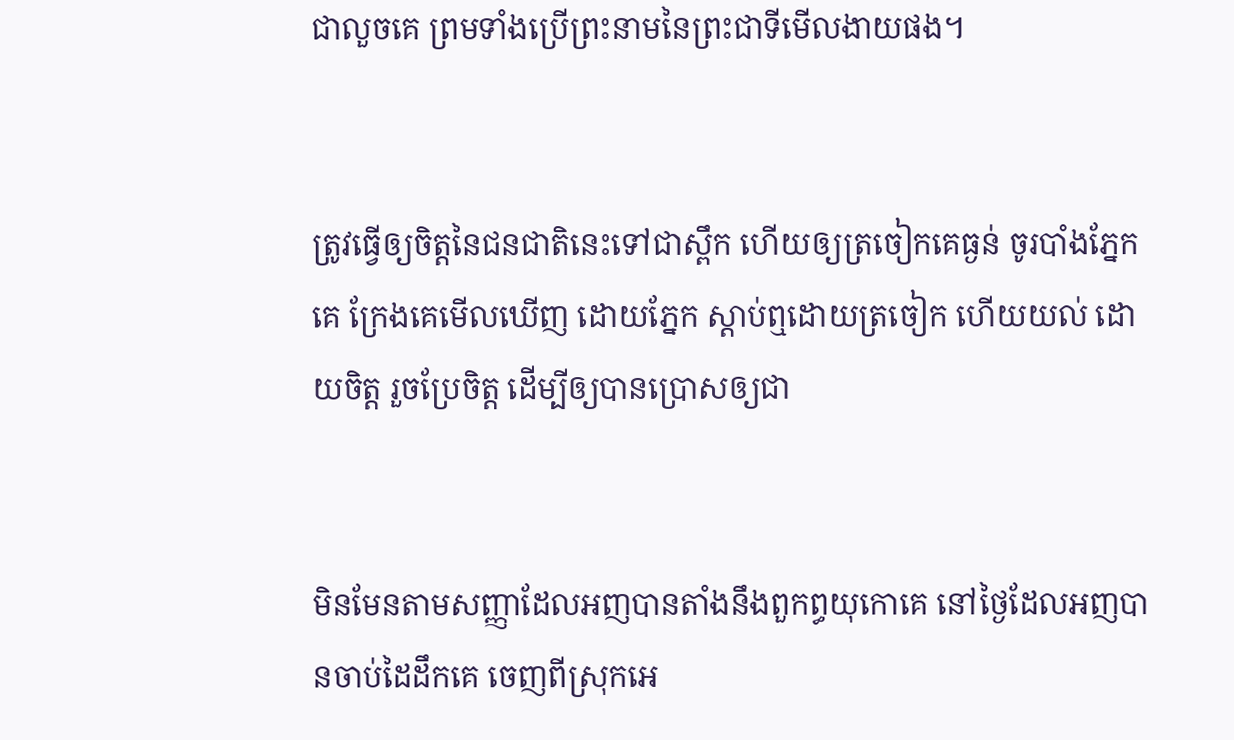ជាលួចគេ ព្រមទាំងប្រើព្រះ‌នាមនៃព្រះជាទីមើល‌ងាយផង។


ត្រូវធ្វើឲ្យចិត្តនៃជន‌ជាតិនេះទៅជាស្ពឹក ហើយឲ្យត្រចៀកគេធ្ងន់ ចូរបាំងភ្នែកគេ ក្រែងគេមើលឃើញ ដោយភ្នែក ស្តាប់ឮដោយត្រចៀក ហើយយល់ ដោយចិត្ត រួចប្រែចិត្ត ដើម្បីឲ្យបានប្រោសឲ្យជា


មិនមែនតាមសញ្ញាដែលអញបានតាំងនឹងពួកព្ធយុ‌កោគេ នៅថ្ងៃដែលអញបានចាប់ដៃដឹកគេ ចេញពីស្រុកអេ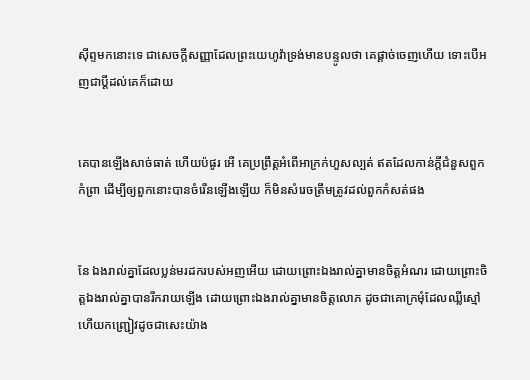ស៊ីព្ទមកនោះទេ ជាសេចក្ដីសញ្ញាដែលព្រះ‌យេហូវ៉ាទ្រង់មានបន្ទូលថា គេផ្តាច់ចេញហើយ ទោះបើអញជាប្ដីដល់គេក៏ដោយ


គេបានឡើងសាច់ធាត់ ហើយប៉ផូរ អើ គេប្រព្រឹត្តអំពើអាក្រក់ហួសល្បត់ ឥតដែលកាន់ក្តីជំនួសពួកកំព្រា ដើម្បីឲ្យពួកនោះបានចំរើនឡើងឡើយ ក៏មិនសំរេចត្រឹម‌ត្រូវដល់ពួកកំសត់ផង


នែ ឯងរាល់គ្នាដែលប្លន់មរដករបស់អញអើយ ដោយព្រោះឯងរាល់គ្នាមានចិត្តអំណរ ដោយព្រោះចិត្តឯងរាល់គ្នាបានរីក‌រាយឡើង ដោយព្រោះឯងរាល់គ្នាមានចិត្តលោភ ដូចជាគោក្រមុំដែលឈ្លីស្មៅ ហើយកញ្ជ្រៀវដូចជាសេះយ៉ាង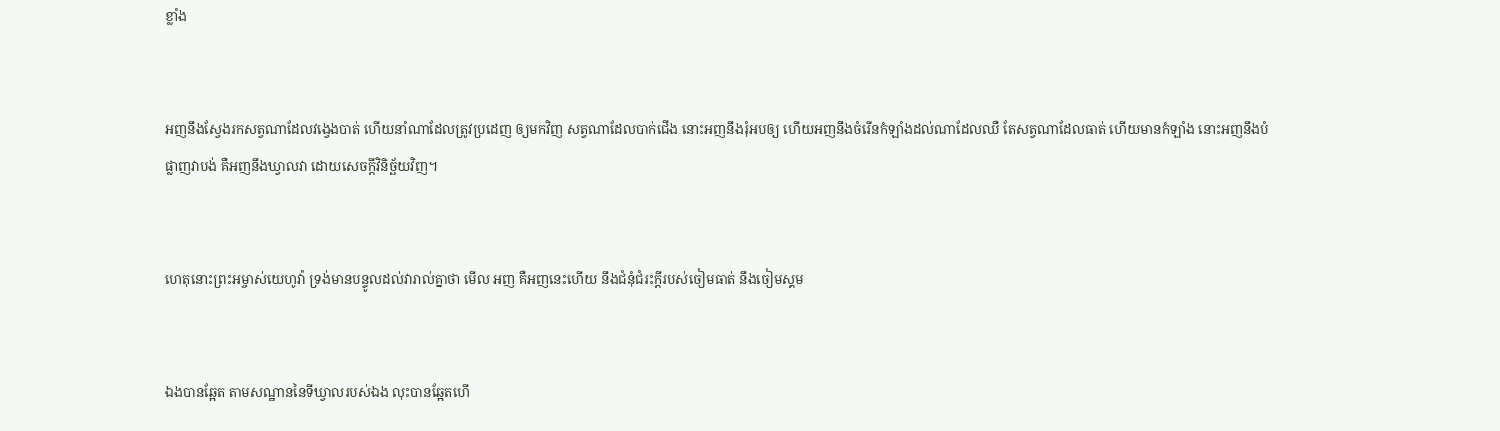ខ្លាំង


អញនឹងស្វែងរកសត្វណាដែលវង្វេងបាត់ ហើយនាំណាដែលត្រូវប្រដេញ ឲ្យមកវិញ សត្វណាដែលបាក់ជើង នោះអញនឹងរុំអបឲ្យ ហើយអញនឹងចំរើនកំឡាំងដល់ណាដែលឈឺ តែសត្វណាដែលធាត់ ហើយមានកំឡាំង នោះអញនឹងបំផ្លាញវាបង់ គឺអញនឹងឃ្វាលវា ដោយសេចក្ដីវិនិច្ឆ័យវិញ។


ហេតុនោះព្រះ‌អម្ចាស់យេហូវ៉ា ទ្រង់មានបន្ទូលដល់វារាល់គ្នាថា មើល អញ គឺអញនេះហើយ នឹងជំនុំ‌ជំរះក្តីរបស់ចៀមធាត់ នឹងចៀមស្គម


ឯងបានឆ្អែត តាមសណ្ឋាននៃទីឃ្វាលរបស់ឯង លុះបានឆ្អែតហើ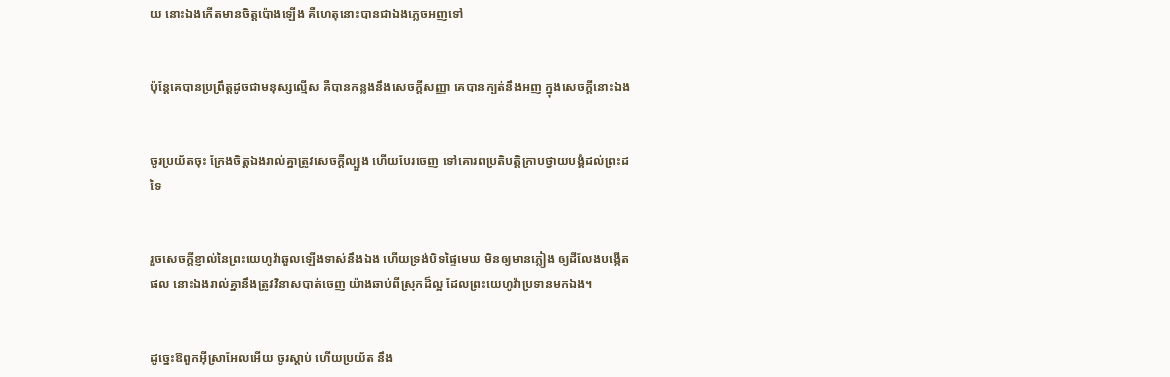យ នោះឯងកើតមានចិត្តប៉ោងឡើង គឺហេតុនោះបានជាឯងភ្លេចអញទៅ


ប៉ុន្តែគេបានប្រព្រឹត្តដូចជាមនុស្សល្មើស គឺបានកន្លងនឹងសេចក្ដីសញ្ញា គេបានក្បត់នឹងអញ ក្នុងសេចក្ដីនោះឯង


ចូរប្រយ័តចុះ ក្រែងចិត្តឯងរាល់គ្នាត្រូវសេចក្ដីល្បួង ហើយបែរចេញ ទៅគោរពប្រតិ‌បត្តិក្រាបថ្វាយ‌បង្គំដល់ព្រះដទៃ


រួចសេចក្ដីខ្ញាល់នៃព្រះ‌យេហូវ៉ាឆួលឡើងទាស់នឹងឯង ហើយទ្រង់បិទផ្ទៃមេឃ មិនឲ្យមានភ្លៀង ឲ្យដីលែងបង្កើតផល នោះឯងរាល់គ្នានឹងត្រូវវិនាសបាត់ចេញ យ៉ាងឆាប់ពីស្រុកដ៏ល្អ ដែលព្រះ‌យេហូវ៉ាប្រទានមកឯង។


ដូច្នេះឱពួកអ៊ីស្រាអែលអើយ ចូរស្តាប់ ហើយប្រយ័ត នឹង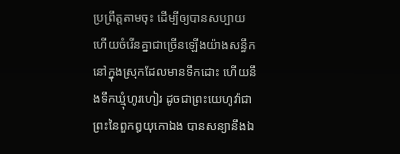ប្រព្រឹត្តតាមចុះ ដើម្បីឲ្យបានសប្បាយ ហើយចំរើនគ្នាជាច្រើនឡើងយ៉ាងសន្ធឹក នៅក្នុងស្រុកដែលមានទឹកដោះ ហើយនឹងទឹកឃ្មុំហូរ‌ហៀរ ដូចជាព្រះ‌យេហូវ៉ាជាព្រះនៃពួកឰយុកោឯង បានសន្យានឹងឯ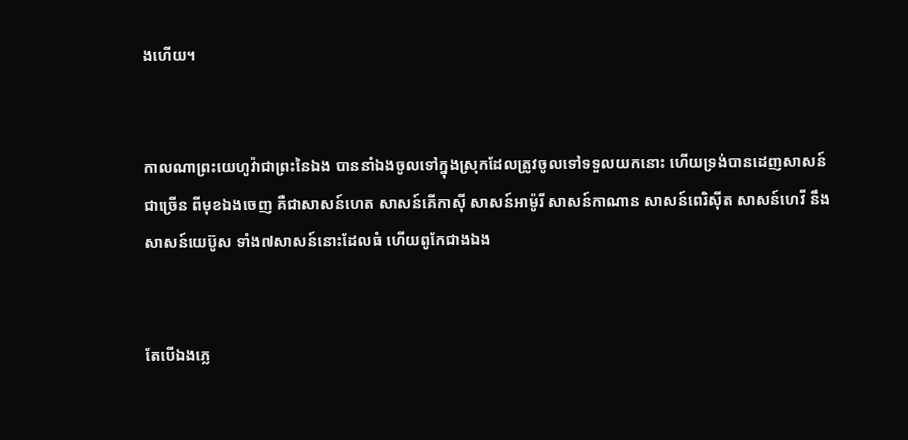ងហើយ។


កាលណាព្រះ‌យេហូវ៉ាជាព្រះនៃឯង បាននាំឯងចូលទៅក្នុងស្រុកដែលត្រូវចូលទៅទទួលយកនោះ ហើយទ្រង់បានដេញសាសន៍ជាច្រើន ពីមុខឯងចេញ គឺជាសាសន៍ហេត សាសន៍គើកាស៊ី សាសន៍អាម៉ូរី សាសន៍កាណាន សាសន៍ពេរិស៊ីត សាសន៍ហេវី នឹងសាសន៍យេប៊ូស ទាំង៧សាសន៍នោះដែលធំ ហើយពូកែជាងឯង


តែបើឯងភ្លេ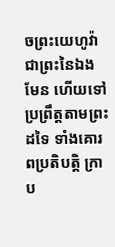ចព្រះ‌យេហូវ៉ាជាព្រះនៃឯងមែន ហើយទៅប្រព្រឹត្តតាមព្រះដទៃ ទាំងគោរពប្រតិ‌បត្តិ ក្រាប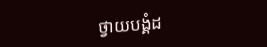ថ្វាយ‌បង្គំដ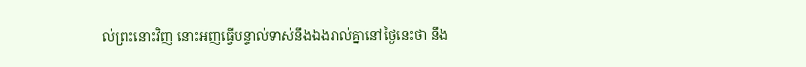ល់ព្រះនោះវិញ នោះអញធ្វើបន្ទាល់ទាស់នឹងឯងរាល់គ្នានៅថ្ងៃនេះថា នឹង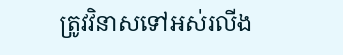ត្រូវវិនាសទៅអស់រលីង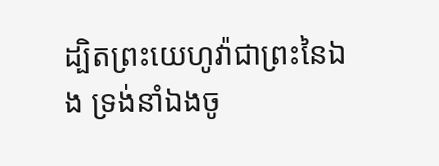ដ្បិតព្រះ‌យេហូវ៉ាជាព្រះនៃឯង ទ្រង់នាំឯងចូ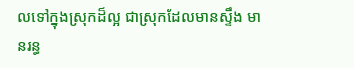លទៅក្នុងស្រុកដ៏ល្អ ជាស្រុកដែលមានស្ទឹង មានរន្ធ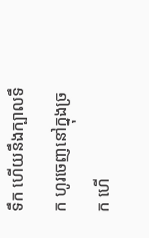ទឹក ហើយនឹងក្បាលទឹក ហូរចេញនៅក្នុងច្រក ហើ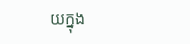យក្នុង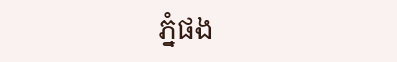ភ្នំផង